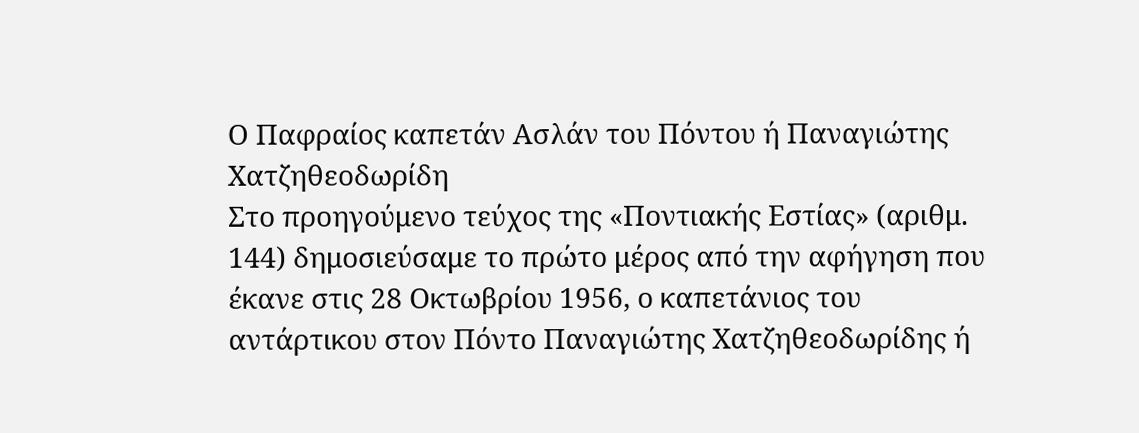Ο Παφραίος καπετάν Ασλάν του Πόντου ή Παναγιώτης Χατζηθεοδωρίδη
Στο προηγούμενο τεύχος της «Ποντιακής Εστίας» (αριθμ. 144) δημοσιεύσαμε το πρώτο μέρος από την αφήγηση που έκανε στις 28 Οκτωβρίου 1956, ο καπετάνιος του αντάρτικου στον Πόντο Παναγιώτης Χατζηθεοδωρίδης ή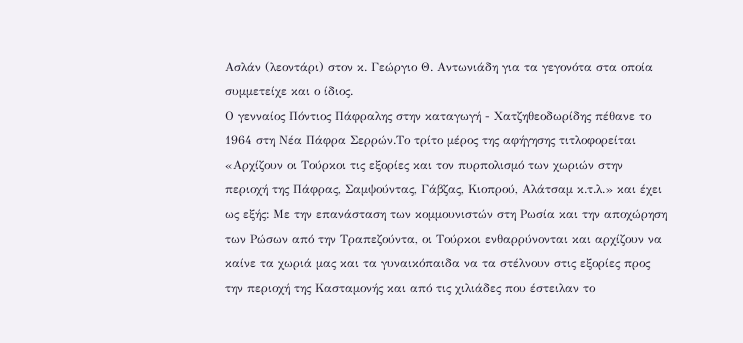Ασλάν (λεοντάρι) στον κ. Γεώργιο Θ. Αντωνιάδη για τα γεγονότα στα οποία συμμετείχε και ο ίδιος.
Ο γενναίος Πόντιος Πάφραλης στην καταγωγή - Χατζηθεοδωρίδης πέθανε το 1964 στη Νέα Πάφρα Σερρών.Το τρίτο μέρος της αφήγησης τιτλοφορείται «Αρχίζουν οι Τούρκοι τις εξορίες και τον πυρπολισμό των χωριών στην περιοχή της Πάφρας, Σαμψούντας, Γάβζας, Κιοπρού, Αλάτσαμ κ.τ.λ.» και έχει ως εξής: Με την επανάσταση των κομμουνιστών στη Ρωσία και την αποχώρηση των Ρώσων από την Τραπεζούντα, οι Τούρκοι ενθαρρύνονται και αρχίζουν να καίνε τα χωριά μας και τα γυναικόπαιδα να τα στέλνουν στις εξορίες προς την περιοχή της Κασταμονής και από τις χιλιάδες που έστειλαν το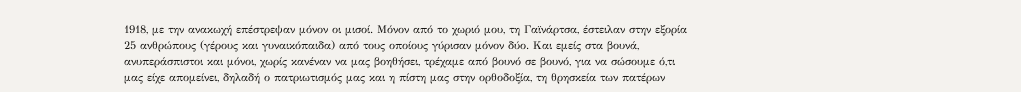1918, με την ανακωχή επέστρεψαν μόνον οι μισοί. Μόνον από το χωριό μου, τη Γαϊνάρτσα, έστειλαν στην εξορία 25 ανθρώπους (γέρους και γυναικόπαιδα) από τους οποίους γύρισαν μόνον δύο. Και εμείς στα βουνά, ανυπεράσπιστοι και μόνοι, χωρίς κανέναν να μας βοηθήσει, τρέχαμε από βουνό σε βουνό, για να σώσουμε ό,τι μας είχε απομείνει, δηλαδή ο πατριωτισμός μας και η πίστη μας στην ορθοδοξία, τη θρησκεία των πατέρων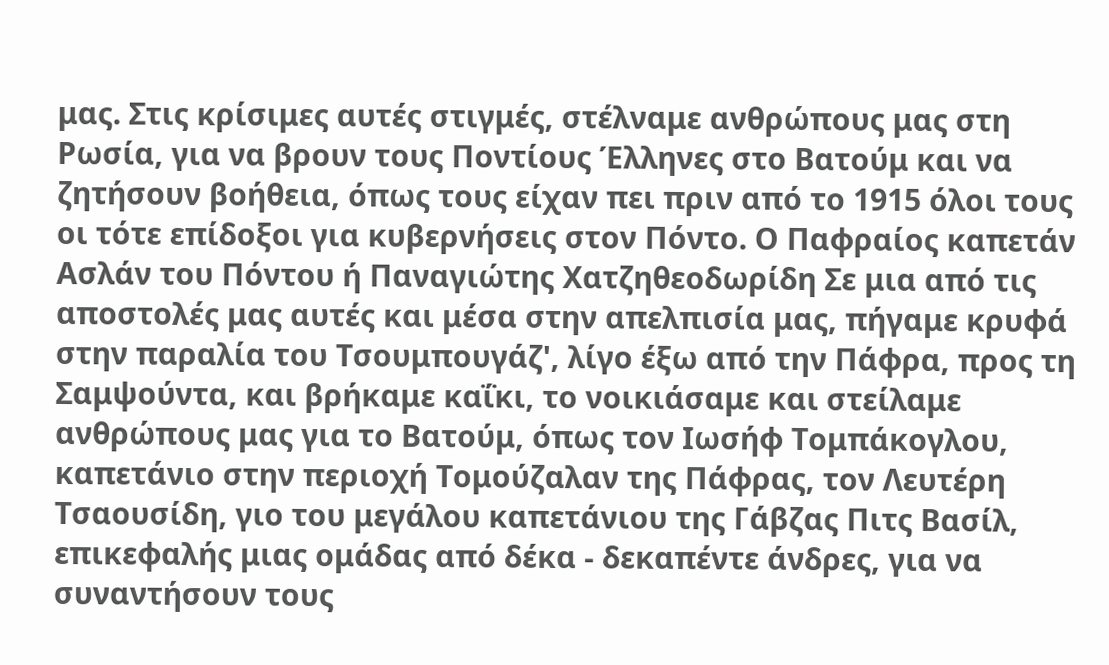μας. Στις κρίσιμες αυτές στιγμές, στέλναμε ανθρώπους μας στη Ρωσία, για να βρουν τους Ποντίους Έλληνες στο Βατούμ και να ζητήσουν βοήθεια, όπως τους είχαν πει πριν από το 1915 όλοι τους οι τότε επίδοξοι για κυβερνήσεις στον Πόντο. Ο Παφραίος καπετάν Ασλάν του Πόντου ή Παναγιώτης Χατζηθεοδωρίδη Σε μια από τις αποστολές μας αυτές και μέσα στην απελπισία μας, πήγαμε κρυφά στην παραλία του Τσουμπουγάζ', λίγο έξω από την Πάφρα, προς τη Σαμψούντα, και βρήκαμε καΐκι, το νοικιάσαμε και στείλαμε ανθρώπους μας για το Βατούμ, όπως τον Ιωσήφ Τομπάκογλου, καπετάνιο στην περιοχή Τομούζαλαν της Πάφρας, τον Λευτέρη Τσαουσίδη, γιο του μεγάλου καπετάνιου της Γάβζας Πιτς Βασίλ, επικεφαλής μιας ομάδας από δέκα - δεκαπέντε άνδρες, για να συναντήσουν τους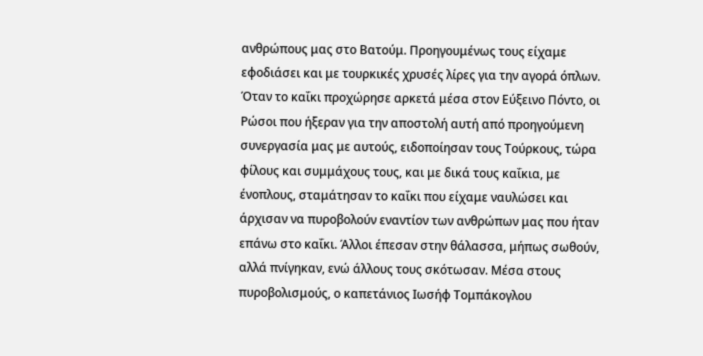ανθρώπους μας στο Βατούμ. Προηγουμένως τους είχαμε εφοδιάσει και με τουρκικές χρυσές λίρες για την αγορά όπλων. Όταν το καΐκι προχώρησε αρκετά μέσα στον Εύξεινο Πόντο, οι Ρώσοι που ήξεραν για την αποστολή αυτή από προηγούμενη συνεργασία μας με αυτούς, ειδοποίησαν τους Τούρκους, τώρα φίλους και συμμάχους τους, και με δικά τους καΐκια, με ένοπλους, σταμάτησαν το καΐκι που είχαμε ναυλώσει και άρχισαν να πυροβολούν εναντίον των ανθρώπων μας που ήταν επάνω στο καΐκι. Άλλοι έπεσαν στην θάλασσα, μήπως σωθούν, αλλά πνίγηκαν, ενώ άλλους τους σκότωσαν. Μέσα στους πυροβολισμούς, ο καπετάνιος Ιωσήφ Τομπάκογλου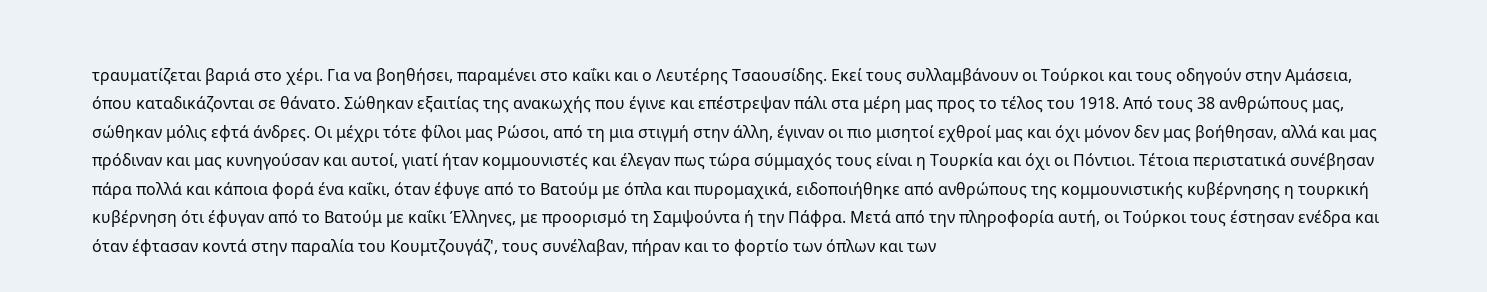τραυματίζεται βαριά στο χέρι. Για να βοηθήσει, παραμένει στο καΐκι και ο Λευτέρης Τσαουσίδης. Εκεί τους συλλαμβάνουν οι Τούρκοι και τους οδηγούν στην Αμάσεια, όπου καταδικάζονται σε θάνατο. Σώθηκαν εξαιτίας της ανακωχής που έγινε και επέστρεψαν πάλι στα μέρη μας προς το τέλος του 1918. Από τους 38 ανθρώπους μας, σώθηκαν μόλις εφτά άνδρες. Οι μέχρι τότε φίλοι μας Ρώσοι, από τη μια στιγμή στην άλλη, έγιναν οι πιο μισητοί εχθροί μας και όχι μόνον δεν μας βοήθησαν, αλλά και μας πρόδιναν και μας κυνηγούσαν και αυτοί, γιατί ήταν κομμουνιστές και έλεγαν πως τώρα σύμμαχός τους είναι η Τουρκία και όχι οι Πόντιοι. Τέτοια περιστατικά συνέβησαν πάρα πολλά και κάποια φορά ένα καΐκι, όταν έφυγε από το Βατούμ με όπλα και πυρομαχικά, ειδοποιήθηκε από ανθρώπους της κομμουνιστικής κυβέρνησης η τουρκική κυβέρνηση ότι έφυγαν από το Βατούμ με καΐκι Έλληνες, με προορισμό τη Σαμψούντα ή την Πάφρα. Μετά από την πληροφορία αυτή, οι Τούρκοι τους έστησαν ενέδρα και όταν έφτασαν κοντά στην παραλία του Κουμτζουγάζ', τους συνέλαβαν, πήραν και το φορτίο των όπλων και των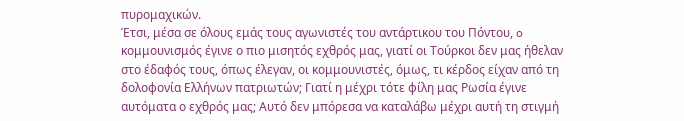πυρομαχικών.
Έτσι, μέσα σε όλους εμάς τους αγωνιστές του αντάρτικου του Πόντου, o κομμουνισμός έγινε ο πιο μισητός εχθρός μας, γιατί οι Τούρκοι δεν μας ήθελαν στο έδαφός τους, όπως έλεγαν, οι κομμουνιστές, όμως, τι κέρδος είχαν από τη δολοφονία Ελλήνων πατριωτών; Γιατί η μέχρι τότε φίλη μας Ρωσία έγινε αυτόματα ο εχθρός μας; Αυτό δεν μπόρεσα να καταλάβω μέχρι αυτή τη στιγμή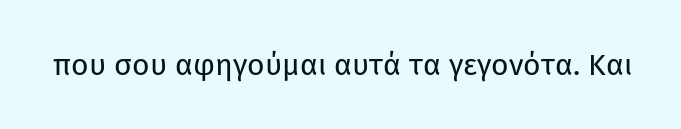που σου αφηγούμαι αυτά τα γεγονότα. Και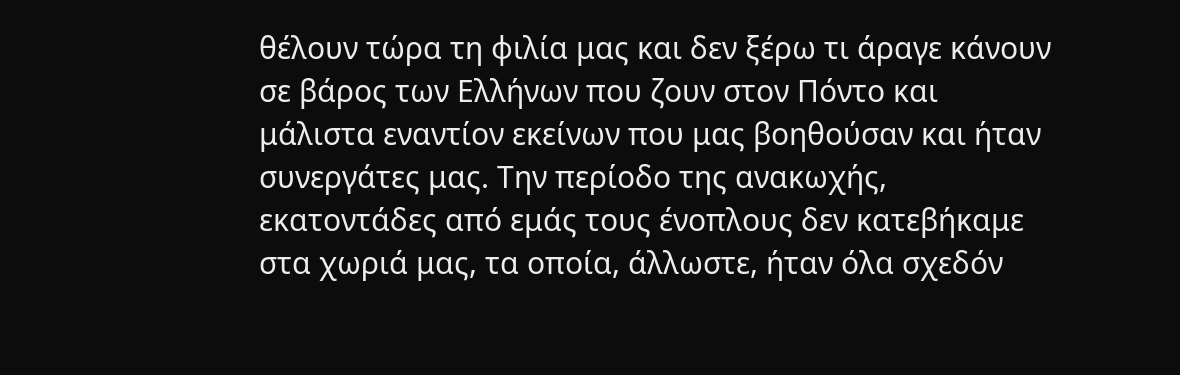θέλουν τώρα τη φιλία μας και δεν ξέρω τι άραγε κάνουν σε βάρος των Ελλήνων που ζουν στον Πόντο και μάλιστα εναντίον εκείνων που μας βοηθούσαν και ήταν συνεργάτες μας. Την περίοδο της ανακωχής, εκατοντάδες από εμάς τους ένοπλους δεν κατεβήκαμε στα χωριά μας, τα οποία, άλλωστε, ήταν όλα σχεδόν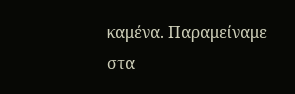καμένα. Παραμείναμε στα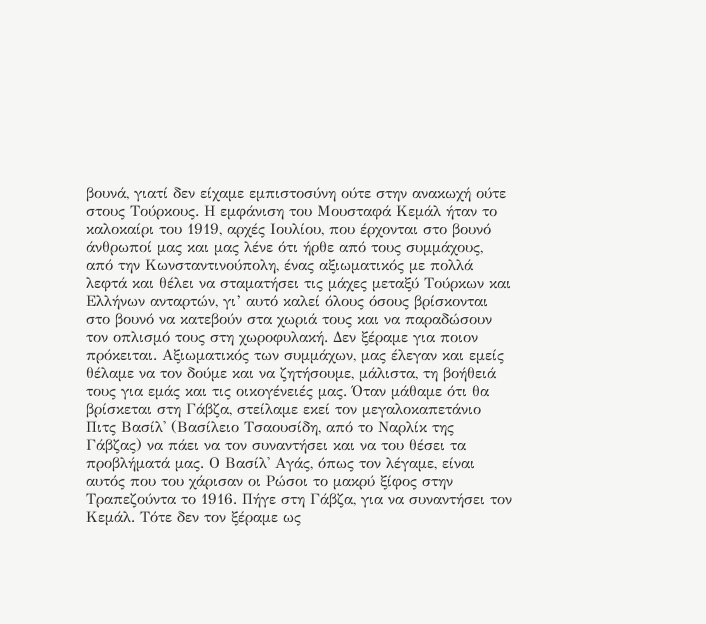βουνά, γιατί δεν είχαμε εμπιστοσύνη ούτε στην ανακωχή ούτε στους Τούρκους. Η εμφάνιση του Μουσταφά Κεμάλ ήταν το καλοκαίρι του 1919, αρχές Ιουλίου, που έρχονται στο βουνό άνθρωποί μας και μας λένε ότι ήρθε από τους συμμάχους, από την Κωνσταντινούπολη, ένας αξιωματικός με πολλά λεφτά και θέλει να σταματήσει τις μάχες μεταξύ Τούρκων και Ελλήνων ανταρτών, γι’ αυτό καλεί όλους όσους βρίσκονται στο βουνό να κατεβούν στα χωριά τους και να παραδώσουν τον οπλισμό τους στη χωροφυλακή. Δεν ξέραμε για ποιον πρόκειται. Αξιωματικός των συμμάχων, μας έλεγαν και εμείς θέλαμε να τον δούμε και να ζητήσουμε, μάλιστα, τη βοήθειά τους για εμάς και τις οικογένειές μας. Όταν μάθαμε ότι θα βρίσκεται στη Γάβζα, στείλαμε εκεί τον μεγαλοκαπετάνιο Πιτς Βασίλ' (Βασίλειο Τσαουσίδη, από το Ναρλίκ της Γάβζας) να πάει να τον συναντήσει και να του θέσει τα προβλήματά μας. Ο Βασίλ' Αγάς, όπως τον λέγαμε, είναι αυτός που του χάρισαν οι Ρώσοι το μακρύ ξίφος στην Τραπεζούντα το 1916. Πήγε στη Γάβζα, για να συναντήσει τον Κεμάλ. Τότε δεν τον ξέραμε ως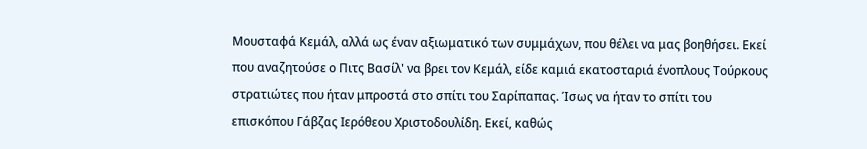Μουσταφά Κεμάλ, αλλά ως έναν αξιωματικό των συμμάχων, που θέλει να μας βοηθήσει. Εκεί που αναζητούσε ο Πιτς Βασίλ' να βρει τον Κεμάλ, είδε καμιά εκατοσταριά ένοπλους Τούρκους στρατιώτες που ήταν μπροστά στο σπίτι του Σαρίπαπας. Ίσως να ήταν το σπίτι του επισκόπου Γάβζας Ιερόθεου Χριστοδουλίδη. Εκεί, καθώς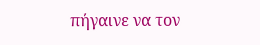πήγαινε να τον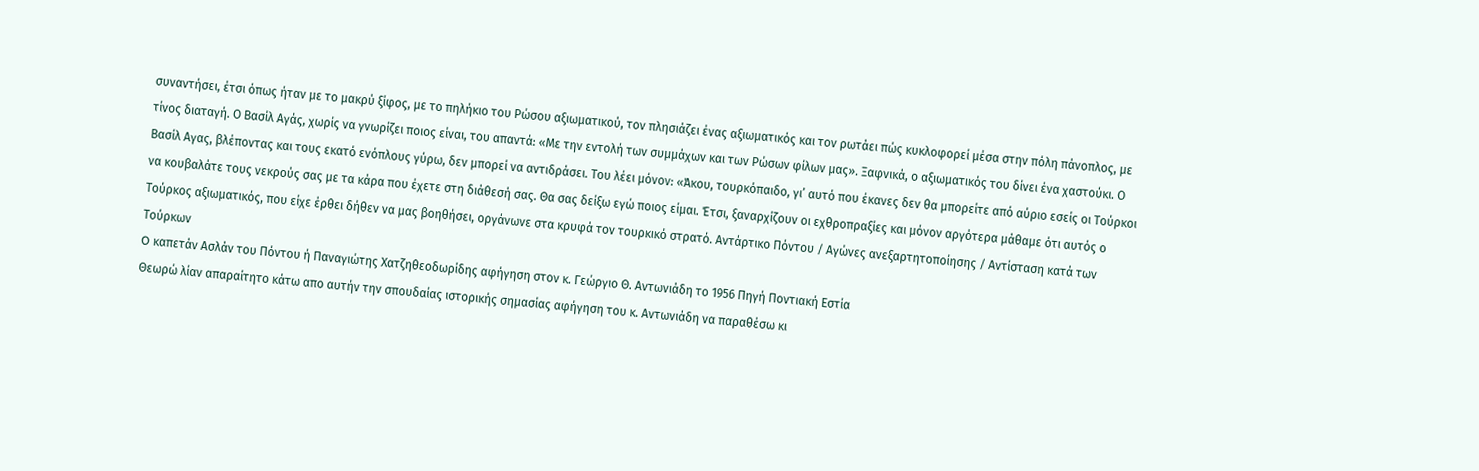συναντήσει, έτσι όπως ήταν με το μακρύ ξίφος, με το πηλήκιο του Ρώσου αξιωματικού, τον πλησιάζει ένας αξιωματικός και τον ρωτάει πώς κυκλοφορεί μέσα στην πόλη πάνοπλος, με τίνος διαταγή. Ο Βασίλ Αγάς, χωρίς να γνωρίζει ποιος είναι, του απαντά: «Με την εντολή των συμμάχων και των Ρώσων φίλων μας». Ξαφνικά, ο αξιωματικός του δίνει ένα χαστούκι. Ο Βασίλ Αγας, βλέποντας και τους εκατό ενόπλους γύρω, δεν μπορεί να αντιδράσει. Του λέει μόνον: «Άκου, τουρκόπαιδο, γι’ αυτό που έκανες δεν θα μπορείτε από αύριο εσείς οι Τούρκοι να κουβαλάτε τους νεκρούς σας με τα κάρα που έχετε στη διάθεσή σας. Θα σας δείξω εγώ ποιος είμαι. Έτσι, ξαναρχίζουν οι εχθροπραξίες και μόνον αργότερα μάθαμε ότι αυτός ο Τούρκος αξιωματικός, που είχε έρθει δήθεν να μας βοηθήσει, οργάνωνε στα κρυφά τον τουρκικό στρατό. Αντάρτικο Πόντου / Αγώνες ανεξαρτητοποίησης / Αντίσταση κατά των Τούρκων
O καπετάν Ασλάν του Πόντου ή Παναγιώτης Χατζηθεοδωρίδης αφήγηση στον κ. Γεώργιο Θ. Αντωνιάδη το 1956 Πηγή Ποντιακή Εστία
Θεωρώ λίαν απαραίτητο κάτω απο αυτήν την σπουδαίας ιστορικής σημασίας αφήγηση του κ. Αντωνιάδη να παραθέσω κι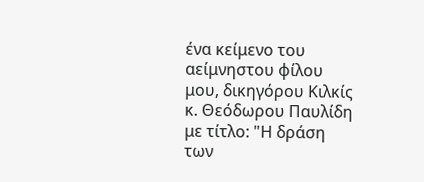ένα κείμενο του αείμνηστου φίλου μου, δικηγόρου Κιλκίς κ. Θεόδωρου Παυλίδη με τίτλο: "Η δράση των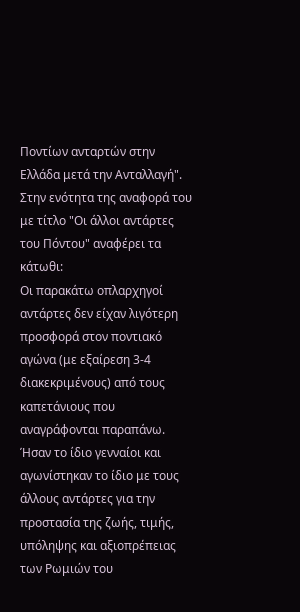Ποντίων ανταρτών στην Ελλάδα μετά την Ανταλλαγή". Στην ενότητα της αναφορά του με τίτλο "Οι άλλοι αντάρτες του Πόντου" αναφέρει τα κάτωθι:
Οι παρακάτω οπλαρχηγοί αντάρτες δεν είχαν λιγότερη προσφορά στον ποντιακό αγώνα (με εξαίρεση 3-4 διακεκριμένους) από τους καπετάνιους που αναγράφονται παραπάνω. Ήσαν το ίδιο γενναίοι και αγωνίστηκαν το ίδιο με τους άλλους αντάρτες για την προστασία της ζωής, τιμής, υπόληψης και αξιοπρέπειας των Ρωμιών του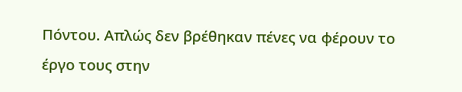Πόντου. Απλώς δεν βρέθηκαν πένες να φέρουν το έργο τους στην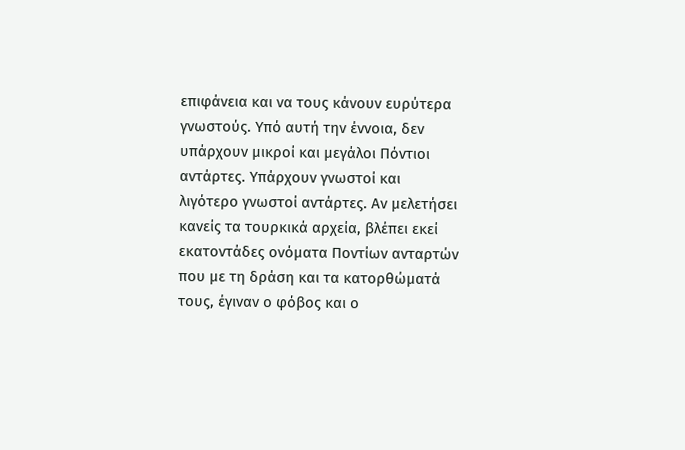επιφάνεια και να τους κάνουν ευρύτερα γνωστούς. Υπό αυτή την έννοια, δεν υπάρχουν μικροί και μεγάλοι Πόντιοι αντάρτες. Υπάρχουν γνωστοί και λιγότερο γνωστοί αντάρτες. Αν μελετήσει κανείς τα τουρκικά αρχεία, βλέπει εκεί εκατοντάδες ονόματα Ποντίων ανταρτών που με τη δράση και τα κατορθώματά τους, έγιναν ο φόβος και ο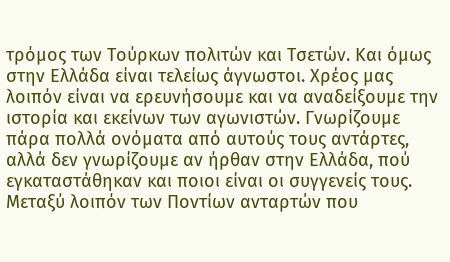τρόμος των Τούρκων πολιτών και Τσετών. Και όμως στην Ελλάδα είναι τελείως άγνωστοι. Χρέος μας λοιπόν είναι να ερευνήσουμε και να αναδείξουμε την ιστορία και εκείνων των αγωνιστών. Γνωρίζουμε πάρα πολλά ονόματα από αυτούς τους αντάρτες, αλλά δεν γνωρίζουμε αν ήρθαν στην Ελλάδα, πού εγκαταστάθηκαν και ποιοι είναι οι συγγενείς τους. Μεταξύ λοιπόν των Ποντίων ανταρτών που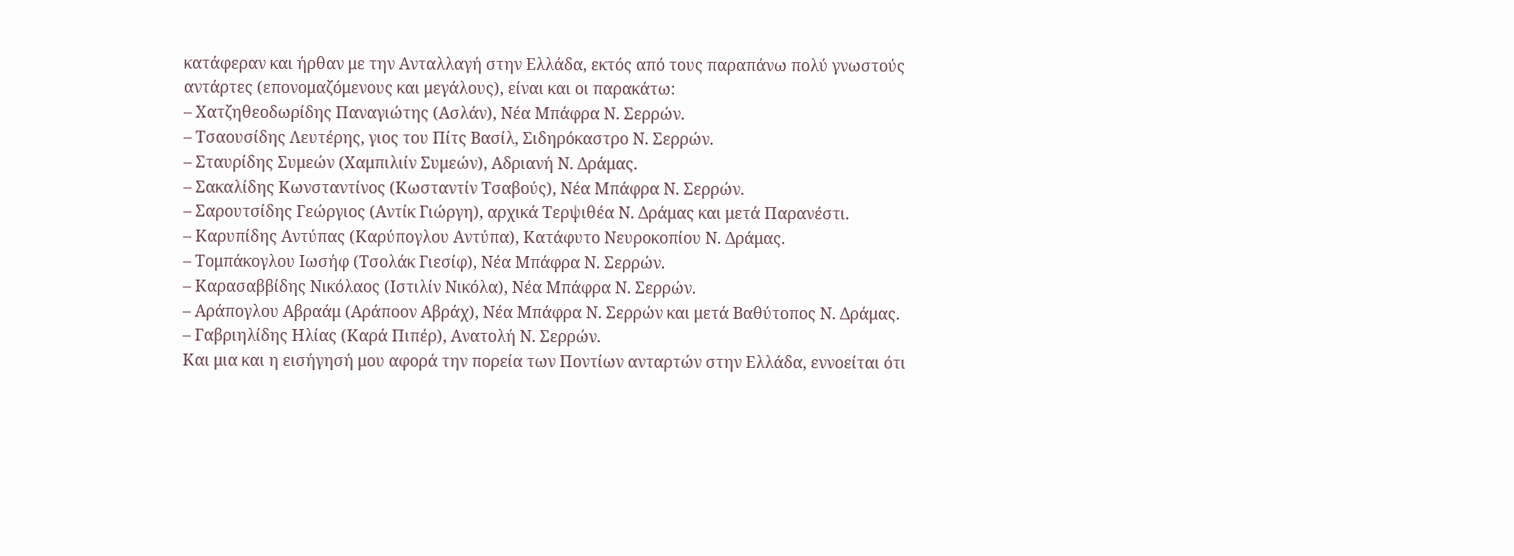κατάφεραν και ήρθαν με την Ανταλλαγή στην Ελλάδα, εκτός από τους παραπάνω πολύ γνωστούς αντάρτες (επονομαζόμενους και μεγάλους), είναι και οι παρακάτω:
– Χατζηθεοδωρίδης Παναγιώτης (Ασλάν), Νέα Μπάφρα Ν. Σερρών.
– Τσαουσίδης Λευτέρης, γιος του Πίτς Βασίλ, Σιδηρόκαστρο Ν. Σερρών.
– Σταυρίδης Συμεών (Χαμπιλιίν Συμεών), Αδριανή Ν. Δράμας.
– Σακαλίδης Κωνσταντίνος (Κωσταντίν Τσαβούς), Νέα Μπάφρα Ν. Σερρών.
– Σαρουτσίδης Γεώργιος (Αντίκ Γιώργη), αρχικά Τερψιθέα Ν. Δράμας και μετά Παρανέστι.
– Καρυπίδης Αντύπας (Καρύπογλου Αντύπα), Κατάφυτο Νευροκοπίου Ν. Δράμας.
– Τομπάκογλου Ιωσήφ (Τσολάκ Γιεσίφ), Νέα Μπάφρα Ν. Σερρών.
– Καρασαββίδης Νικόλαος (Ιστιλίν Νικόλα), Νέα Μπάφρα Ν. Σερρών.
– Αράπογλου Αβραάμ (Αράποον Αβράχ), Νέα Μπάφρα Ν. Σερρών και μετά Βαθύτοπος Ν. Δράμας.
– Γαβριηλίδης Ηλίας (Καρά Πιπέρ), Ανατολή Ν. Σερρών.
Και μια και η εισήγησή μου αφορά την πορεία των Ποντίων ανταρτών στην Ελλάδα, εννοείται ότι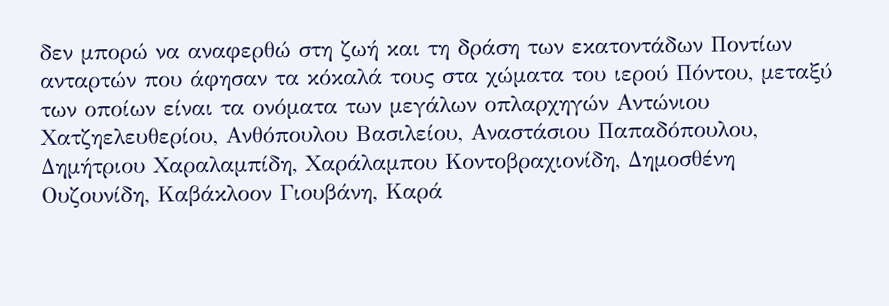δεν μπορώ να αναφερθώ στη ζωή και τη δράση των εκατοντάδων Ποντίων ανταρτών που άφησαν τα κόκαλά τους στα χώματα του ιερού Πόντου, μεταξύ των οποίων είναι τα ονόματα των μεγάλων οπλαρχηγών Αντώνιου Χατζηελευθερίου, Ανθόπουλου Βασιλείου, Αναστάσιου Παπαδόπουλου, Δημήτριου Χαραλαμπίδη, Χαράλαμπου Κοντοβραχιονίδη, Δημοσθένη Ουζουνίδη, Καβάκλοον Γιουβάνη, Καρά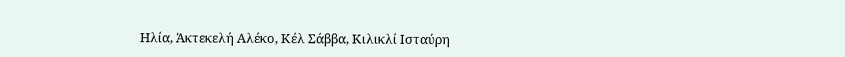Ηλία, Άκτεκελή Αλέκο, Κέλ Σάββα, Κιλικλί Ισταύρη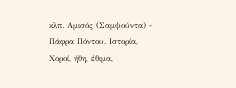κλπ. Αμισός (Σαμψούντα) - Πάφρα Πόντου. Ιστορία, Χοροί, ήθη, έθιμα,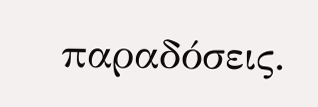παραδόσεις.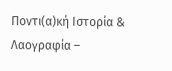Ποντι(α)κή Ιστορία & Λαογραφία –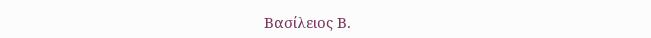Βασίλειος Β.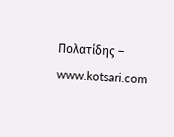Πολατίδης – www.kotsari.com